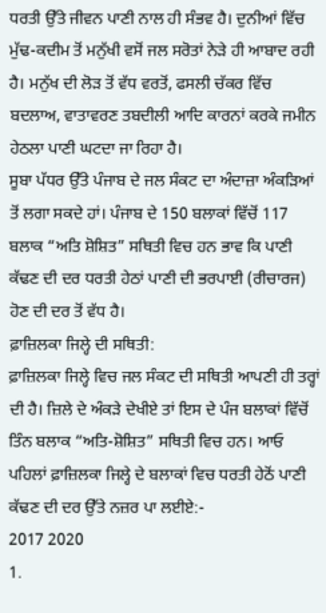ਧਰਤੀ ਉੱਤੇ ਜੀਵਨ ਪਾਣੀ ਨਾਲ ਹੀ ਸੰਭਵ ਹੈ। ਦੁਨੀਆਂ ਵਿੱਚ ਮੁੱਢ-ਕਦੀਮ ਤੋਂ ਮਨੁੱਖੀ ਵਸੋਂ ਜਲ ਸਰੋਤਾਂ ਨੇੜੇ ਹੀ ਆਬਾਦ ਰਹੀ ਹੈ। ਮਨੁੱਖ ਦੀ ਲੋੜ ਤੋਂ ਵੱਧ ਵਰਤੋਂ, ਫਸਲੀ ਚੱਕਰ ਵਿੱਚ ਬਦਲਾਅ, ਵਾਤਾਵਰਣ ਤਬਦੀਲੀ ਆਦਿ ਕਾਰਨਾਂ ਕਰਕੇ ਜਮੀਨ ਹੇਠਲਾ ਪਾਣੀ ਘਟਦਾ ਜਾ ਰਿਹਾ ਹੈ।
ਸੂਬਾ ਪੱਧਰ ਉੱਤੇ ਪੰਜਾਬ ਦੇ ਜਲ ਸੰਕਟ ਦਾ ਅੰਦਾਜ਼ਾ ਅੰਕੜਿਆਂ ਤੋਂ ਲਗਾ ਸਕਦੇ ਹਾਂ। ਪੰਜਾਬ ਦੇ 150 ਬਲਾਕਾਂ ਵਿੱਚੋਂ 117 ਬਲਾਕ “ਅਤਿ ਸ਼ੋਸ਼ਿਤ” ਸਥਿਤੀ ਵਿਚ ਹਨ ਭਾਵ ਕਿ ਪਾਣੀ ਕੱਢਣ ਦੀ ਦਰ ਧਰਤੀ ਹੇਠਾਂ ਪਾਣੀ ਦੀ ਭਰਪਾਈ (ਰੀਚਾਰਜ) ਹੋਣ ਦੀ ਦਰ ਤੋਂ ਵੱਧ ਹੈ।
ਫ਼ਾਜ਼ਿਲਕਾ ਜਿਲ੍ਹੇ ਦੀ ਸਥਿਤੀ:
ਫ਼ਾਜ਼ਿਲਕਾ ਜਿਲ੍ਹੇ ਵਿਚ ਜਲ ਸੰਕਟ ਦੀ ਸਥਿਤੀ ਆਪਣੀ ਹੀ ਤਰ੍ਹਾਂ ਦੀ ਹੈ। ਜ਼ਿਲੇ ਦੇ ਅੰਕੜੇ ਦੇਖੀਏ ਤਾਂ ਇਸ ਦੇ ਪੰਜ ਬਲਾਕਾਂ ਵਿੱਚੋਂ ਤਿੰਨ ਬਲਾਕ “ਅਤਿ-ਸ਼ੋਸ਼ਿਤ” ਸਥਿਤੀ ਵਿਚ ਹਨ। ਆਓ ਪਹਿਲਾਂ ਫ਼ਾਜ਼ਿਲਕਾ ਜਿਲ੍ਹੇ ਦੇ ਬਲਾਕਾਂ ਵਿਚ ਧਰਤੀ ਹੇਠੋਂ ਪਾਣੀ ਕੱਢਣ ਦੀ ਦਰ ਉੱਤੇ ਨਜ਼ਰ ਪਾ ਲਈਏ:-
2017 2020
1.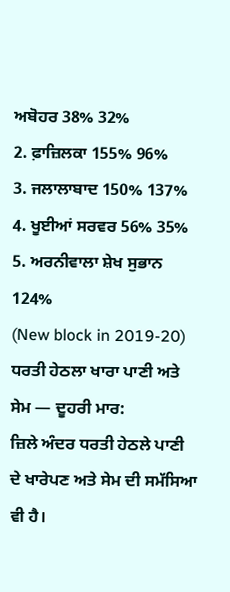ਅਬੋਹਰ 38% 32%
2. ਫ਼ਾਜ਼ਿਲਕਾ 155% 96%
3. ਜਲਾਲਾਬਾਦ 150% 137%
4. ਖੂਈਆਂ ਸਰਵਰ 56% 35%
5. ਅਰਨੀਵਾਲਾ ਸ਼ੇਖ ਸੁਭਾਨ 124%
(New block in 2019-20)
ਧਰਤੀ ਹੇਠਲਾ ਖਾਰਾ ਪਾਣੀ ਅਤੇ ਸੇਮ — ਦੂਹਰੀ ਮਾਰ:
ਜ਼ਿਲੇ ਅੰਦਰ ਧਰਤੀ ਹੇਠਲੇ ਪਾਣੀ ਦੇ ਖਾਰੇਪਣ ਅਤੇ ਸੇਮ ਦੀ ਸਮੱਸਿਆ ਵੀ ਹੈ।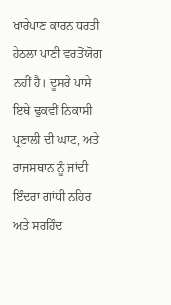ਖਾਰੇਪਾਣ ਕਾਰਨ ਧਰਤੀ ਹੇਠਲਾ ਪਾਣੀ ਵਰਤੋਂਯੋਗ ਨਹੀਂ ਹੈ। ਦੂਸਰੇ ਪਾਸੇ ਇਥੇ ਢੁਕਵੀਂ ਨਿਕਾਸੀ ਪ੍ਰਣਾਲੀ ਦੀ ਘਾਟ, ਅਤੇ ਰਾਜਸਥਾਨ ਨੂੰ ਜਾਂਦੀ ਇੰਦਰਾ ਗਾਂਧੀ ਨਹਿਰ ਅਤੇ ਸਰਹਿੰਦ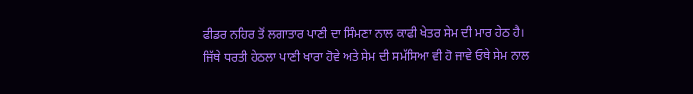ਫੀਡਰ ਨਹਿਰ ਤੋਂ ਲਗਾਤਾਰ ਪਾਣੀ ਦਾ ਸਿੰਮਣਾ ਨਾਲ ਕਾਫੀ ਖੇਤਰ ਸੇਮ ਦੀ ਮਾਰ ਹੇਠ ਹੈ।
ਜਿੱਥੇ ਧਰਤੀ ਹੇਠਲਾ ਪਾਣੀ ਖਾਰਾ ਹੋਵੇ ਅਤੇ ਸੇਮ ਦੀ ਸਮੱਸਿਆ ਵੀ ਹੋ ਜਾਵੇ ਓਥੇ ਸੇਮ ਨਾਲ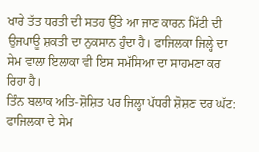ਖਾਰੇ ਤੱਤ ਧਰਤੀ ਦੀ ਸਤਹ ਉੱਤੇ ਆ ਜਾਣ ਕਾਰਨ ਮਿੱਟੀ ਦੀ ਉਜਪਾਊ ਸ਼ਕਤੀ ਦਾ ਨੁਕਸਾਨ ਹੁੰਦਾ ਹੈ। ਫਾਜਿਲਕਾ ਜਿਲ੍ਹੇ ਦਾ ਸੇਮ ਵਾਲਾ ਇਲਾਕਾ ਵੀ ਇਸ ਸਮੱਸਿਆ ਦਾ ਸਾਹਮਣਾ ਕਰ ਰਿਹਾ ਹੈ।
ਤਿੰਨ ਬਲਾਕ ਅਤਿ-ਸ਼ੋਸ਼ਿਤ ਪਰ ਜਿਲ੍ਹਾ ਪੱਧਰੀ ਸ਼ੋਸ਼ਣ ਦਰ ਘੱਟ:
ਫਾਜਿਲਕਾ ਦੇ ਸੇਮ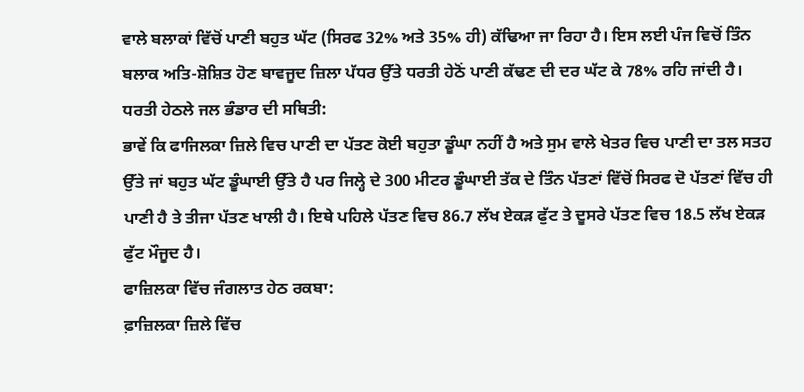ਵਾਲੇ ਬਲਾਕਾਂ ਵਿੱਚੋਂ ਪਾਣੀ ਬਹੁਤ ਘੱਟ (ਸਿਰਫ 32% ਅਤੇ 35% ਹੀ) ਕੱਢਿਆ ਜਾ ਰਿਹਾ ਹੈ। ਇਸ ਲਈ ਪੰਜ ਵਿਚੋਂ ਤਿੰਨ ਬਲਾਕ ਅਤਿ-ਸ਼ੋਸ਼ਿਤ ਹੋਣ ਬਾਵਜੂਦ ਜ਼ਿਲਾ ਪੱਧਰ ਉੱਤੇ ਧਰਤੀ ਹੇਠੋਂ ਪਾਣੀ ਕੱਢਣ ਦੀ ਦਰ ਘੱਟ ਕੇ 78% ਰਹਿ ਜਾਂਦੀ ਹੈ।
ਧਰਤੀ ਹੇਠਲੇ ਜਲ ਭੰਡਾਰ ਦੀ ਸਥਿਤੀ:
ਭਾਵੇਂ ਕਿ ਫਾਜਿਲਕਾ ਜ਼ਿਲੇ ਵਿਚ ਪਾਣੀ ਦਾ ਪੱਤਣ ਕੋਈ ਬਹੁਤਾ ਡੂੰਘਾ ਨਹੀਂ ਹੈ ਅਤੇ ਸੁਮ ਵਾਲੇ ਖੇਤਰ ਵਿਚ ਪਾਣੀ ਦਾ ਤਲ ਸਤਹ ਉੱਤੇ ਜਾਂ ਬਹੁਤ ਘੱਟ ਡੂੰਘਾਈ ਉੱਤੇ ਹੈ ਪਰ ਜਿਲ੍ਹੇ ਦੇ 300 ਮੀਟਰ ਡੂੰਘਾਈ ਤੱਕ ਦੇ ਤਿੰਨ ਪੱਤਣਾਂ ਵਿੱਚੋਂ ਸਿਰਫ ਦੋ ਪੱਤਣਾਂ ਵਿੱਚ ਹੀ ਪਾਣੀ ਹੈ ਤੇ ਤੀਜਾ ਪੱਤਣ ਖਾਲੀ ਹੈ। ਇਥੇ ਪਹਿਲੇ ਪੱਤਣ ਵਿਚ 86.7 ਲੱਖ ਏਕੜ ਫੁੱਟ ਤੇ ਦੂਸਰੇ ਪੱਤਣ ਵਿਚ 18.5 ਲੱਖ ਏਕੜ ਫੁੱਟ ਮੌਜੂਦ ਹੈ।
ਫਾਜ਼ਿਲਕਾ ਵਿੱਚ ਜੰਗਲਾਤ ਹੇਠ ਰਕਬਾ:
ਫ਼ਾਜ਼ਿਲਕਾ ਜ਼ਿਲੇ ਵਿੱਚ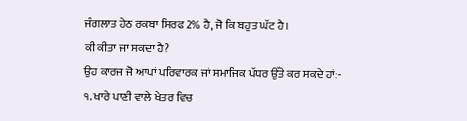ਜੰਗਲਾਤ ਹੇਠ ਰਕਬਾ ਸਿਰਫ 2% ਹੈ, ਜੋ ਕਿ ਬਹੁਤ ਘੱਟ ਹੈ।
ਕੀ ਕੀਤਾ ਜਾ ਸਕਦਾ ਹੈ?
ਉਹ ਕਾਰਜ ਜੋ ਆਪਾਂ ਪਰਿਵਾਰਕ ਜਾਂ ਸਮਾਜਿਕ ਪੱਧਰ ਉੱਤੇ ਕਰ ਸਕਦੇ ਹਾਂਃ-
੧. ਖਾਰੇ ਪਾਣੀ ਵਾਲੇ ਖੇਤਰ ਵਿਚ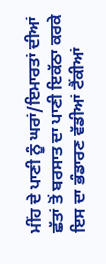ਮੀਂਹ ਦੇ ਪਾਣੀ ਨੂੰ ਘਰਾਂ/ਇਮਾਰਤਾਂ ਦੀਆਂ ਛੱਤਾਂ ਤੋਂ ਬਰਸਾਤ ਦਾ ਪਾਣੀ ਇਕੱਠਾ ਕਰਕੇ ਇਸ ਦਾ ਭੰਡਾਰਣ ਵੱਡੀਆਂ ਟੈਂਕੀਆਂ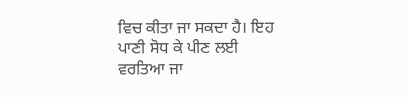ਵਿਚ ਕੀਤਾ ਜਾ ਸਕਦਾ ਹੈ। ਇਹ ਪਾਣੀ ਸੋਧ ਕੇ ਪੀਣ ਲਈ ਵਰਤਿਆ ਜਾ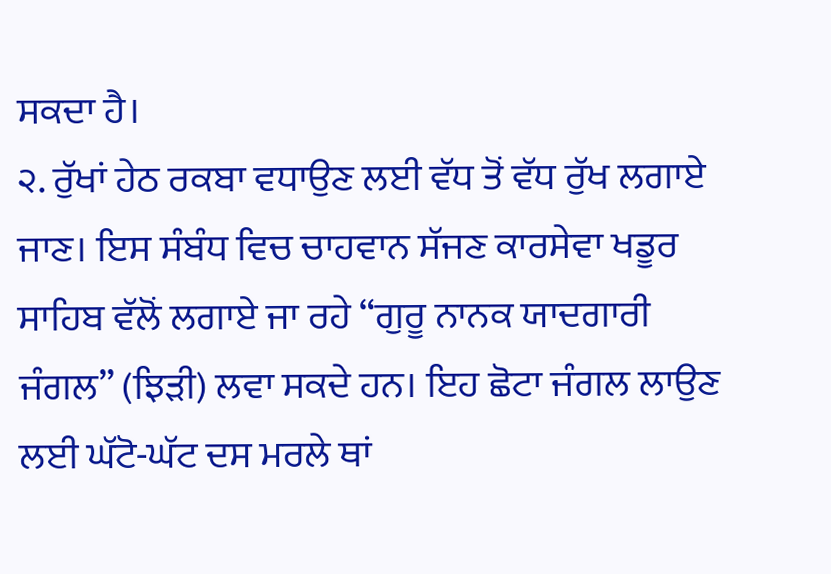ਸਕਦਾ ਹੈ।
੨. ਰੁੱਖਾਂ ਹੇਠ ਰਕਬਾ ਵਧਾਉਣ ਲਈ ਵੱਧ ਤੋਂ ਵੱਧ ਰੁੱਖ ਲਗਾਏ ਜਾਣ। ਇਸ ਸੰਬੰਧ ਵਿਚ ਚਾਹਵਾਨ ਸੱਜਣ ਕਾਰਸੇਵਾ ਖਡੂਰ ਸਾਹਿਬ ਵੱਲੋਂ ਲਗਾਏ ਜਾ ਰਹੇ “ਗੁਰੂ ਨਾਨਕ ਯਾਦਗਾਰੀ ਜੰਗਲ” (ਝਿੜੀ) ਲਵਾ ਸਕਦੇ ਹਨ। ਇਹ ਛੋਟਾ ਜੰਗਲ ਲਾਉਣ ਲਈ ਘੱਟੋ-ਘੱਟ ਦਸ ਮਰਲੇ ਥਾਂ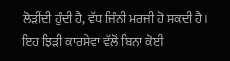ਲੋੜੀਂਦੀ ਹੁੰਦੀ ਹੈ, ਵੱਧ ਜਿੰਨੀ ਮਰਜੀ ਹੋ ਸਕਦੀ ਹੈ। ਇਹ ਝਿੜੀ ਕਾਰਸੇਵਾ ਵੱਲੋਂ ਬਿਨਾ ਕੋਈ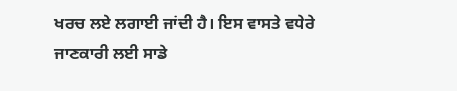ਖਰਚ ਲਏ ਲਗਾਈ ਜਾਂਦੀ ਹੈ। ਇਸ ਵਾਸਤੇ ਵਧੇਰੇ ਜਾਣਕਾਰੀ ਲਈ ਸਾਡੇ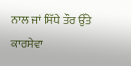ਨਾਲ ਜਾਂ ਸਿੱਧੇ ਤੌਰ ਉੱਤੇ ਕਾਰਸੇਵਾ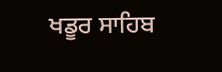ਖਡੂਰ ਸਾਹਿਬ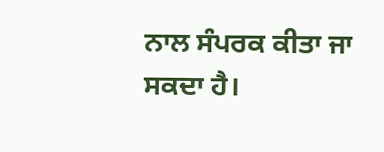ਨਾਲ ਸੰਪਰਕ ਕੀਤਾ ਜਾ ਸਕਦਾ ਹੈ।